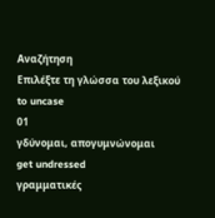Αναζήτηση
Επιλέξτε τη γλώσσα του λεξικού
to uncase
01
γδύνομαι, απογυμνώνομαι
get undressed
γραμματικές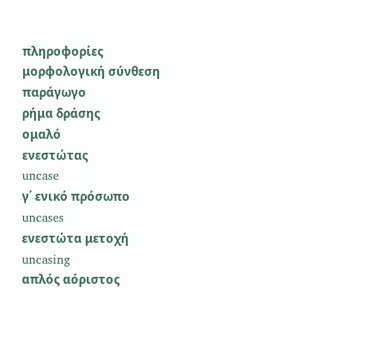πληροφορίες
μορφολογική σύνθεση
παράγωγο
ρήμα δράσης
ομαλό
ενεστώτας
uncase
γ΄ ενικό πρόσωπο
uncases
ενεστώτα μετοχή
uncasing
απλός αόριστος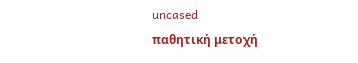uncased
παθητική μετοχή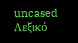uncased
Λεξικό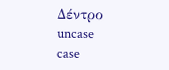Δέντρο
uncase
case